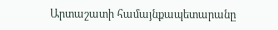Արտաշատի համայնքապետարանը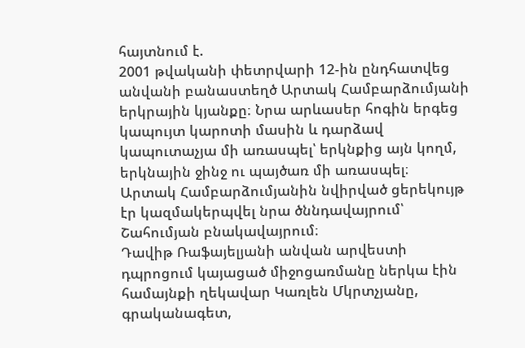հայտնում է.
2001 թվականի փետրվարի 12-ին ընդհատվեց անվանի բանաստեղծ Արտակ Համբարձումյանի երկրային կյանքը։ Նրա արևասեր հոգին երգեց կապույտ կարոտի մասին և դարձավ կապուտաչյա մի առասպել՝ երկնքից այն կողմ, երկնային ջինջ ու պայծառ մի առասպել։
Արտակ Համբարձումյանին նվիրված ցերեկույթ էր կազմակերպվել նրա ծննդավայրում՝ Շահումյան բնակավայրում։
Դավիթ Ռաֆայելյանի անվան արվեստի դպրոցում կայացած միջոցառմանը ներկա էին համայնքի ղեկավար Կառլեն Մկրտչյանը, գրականագետ,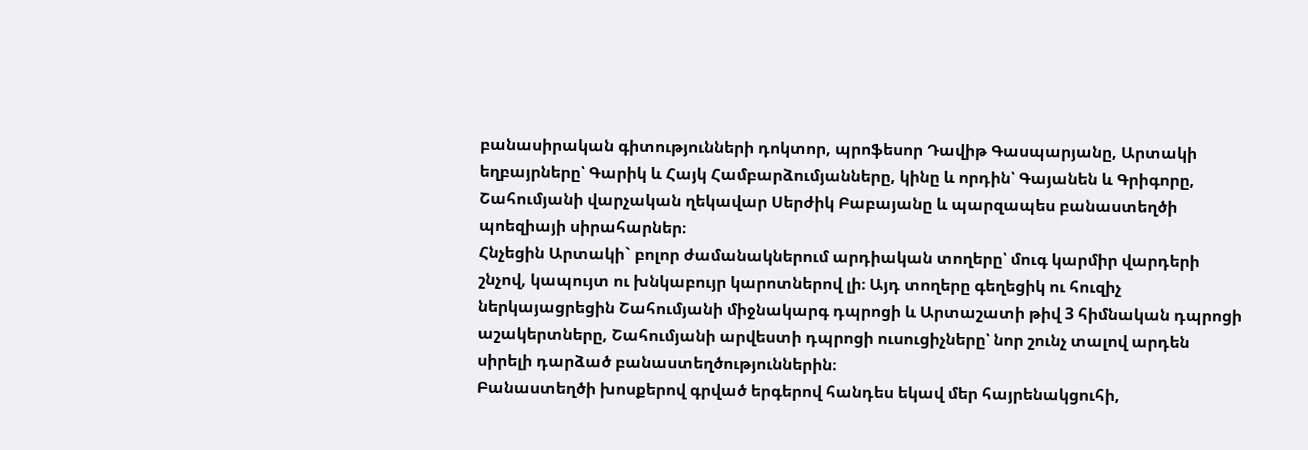բանասիրական գիտությունների դոկտոր, պրոֆեսոր Դավիթ Գասպարյանը, Արտակի եղբայրները՝ Գարիկ և Հայկ Համբարձումյանները, կինը և որդին՝ Գայանեն և Գրիգորը, Շահումյանի վարչական ղեկավար Սերժիկ Բաբայանը և պարզապես բանաստեղծի պոեզիայի սիրահարներ։
Հնչեցին Արտակի` բոլոր ժամանակներում արդիական տողերը՝ մուգ կարմիր վարդերի շնչով, կապույտ ու խնկաբույր կարոտներով լի։ Այդ տողերը գեղեցիկ ու հուզիչ ներկայացրեցին Շահումյանի միջնակարգ դպրոցի և Արտաշատի թիվ 3 հիմնական դպրոցի աշակերտները, Շահումյանի արվեստի դպրոցի ուսուցիչները՝ նոր շունչ տալով արդեն սիրելի դարձած բանաստեղծություններին։
Բանաստեղծի խոսքերով գրված երգերով հանդես եկավ մեր հայրենակցուհի,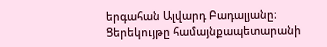երգահան Ալվարդ Բադալյանը։
Ցերեկույթը համայնքապետարանի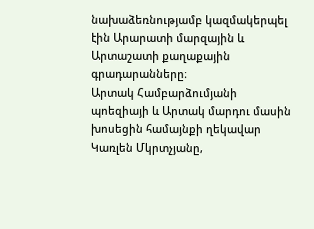նախաձեռնությամբ կազմակերպել էին Արարատի մարզային և Արտաշատի քաղաքային գրադարանները։
Արտակ Համբարձումյանի պոեզիայի և Արտակ մարդու մասին խոսեցին համայնքի ղեկավար Կառլեն Մկրտչյանը,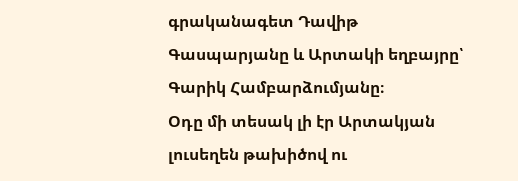գրականագետ Դավիթ Գասպարյանը և Արտակի եղբայրը՝ Գարիկ Համբարձումյանը։
Օդը մի տեսակ լի էր Արտակյան լուսեղեն թախիծով ու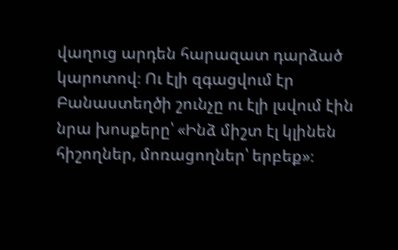վաղուց արդեն հարազատ դարձած կարոտով։ Ու էլի զգացվում էր Բանաստեղծի շունչը ու էլի լսվում էին նրա խոսքերը՝ «Ինձ միշտ էլ կլինեն հիշողներ, մոռացողներ՝ երբեք»։